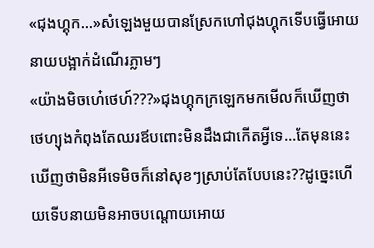«ជុងហ្គុក...»សំឡេងមួយបានស្រែកហៅជុងហ្គុកទើបធ្វើអោយនាយបង្អាក់ដំណើរភ្លាមៗ
«យ៉ាងមិចហេ៎ថេហ៍???»ជុងហ្គុកក្រឡេកមកមើលក៏ឃើញថាថេហ្យុងកំពុងតែឈរឪបពោះមិនដឹងជាកើតអ្វីទេ...តែមុននេះឃើញថាមិនអីទេមិចក៏នៅសុខៗស្រាប់តែបែបនេះ??ដូច្នេះហើយទើបនាយមិនអាចបណ្តោយអោយ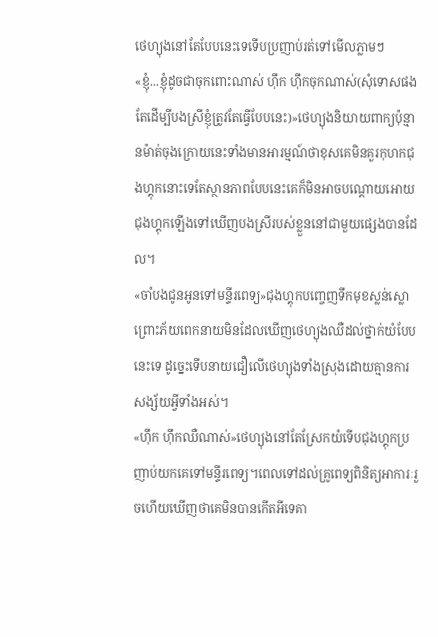ថេហ្យុងនៅតែបែបនេះទេទើបប្រញាប់រត់ទៅមើលភ្លាមៗ
«ខ្ញុំ...ខ្ញុំដូចជាចុកពោះណាស់ ហ៊ឹក ហ៊ឹកចុកណាស់(សុំទោសផងតែដើម្បីបងស្រីខ្ញុំត្រូវតែធ្វើបែបនេះ)»ថេហ្យុងនិយាយពាក្យប៉ុន្មានម៉ាត់ចុងក្រោយនេះទាំងមានអារម្មណ៍ថាខុសគេមិនគួរកុហកជុងហ្គុកនោះទេតែស្ថានភាពបែបនេះគេក៏មិនអាចបណ្តោយអោយជុងហ្គុកឡើងទៅឃើញបងស្រីរបស់ខ្លួននៅជាមួយផ្សេងបានដែល។
«ចាំបងជូនអូនទៅមន្ទីរពេទ្យ»ជុងហ្គុកបញ្ចេញទឹកមុខស្លន់ស្លោព្រោះភ័យពេកនាយមិនដែលឃើញថេហ្យុងឈឺដល់ថ្នាក់យំបែបនេះទេ ដូច្នេះទើបនាយជឿលើថេហ្យុងទាំងស្រុងដោយគ្មានការសង្ស័យអ្វីទាំងអស់។
«ហ៊ឹក ហ៊ឹកឈឺណាស់»ថេហ្យុងនៅតែស្រែកយំទើបជុងហ្គុកប្រញាប់យកគេទៅមន្ទីរពេទ្យ។ពេលទៅដល់គ្រូពេទ្យពិនិត្យអាការៈរួចហើយឃើញថាគេមិនបានកើតអីទេគា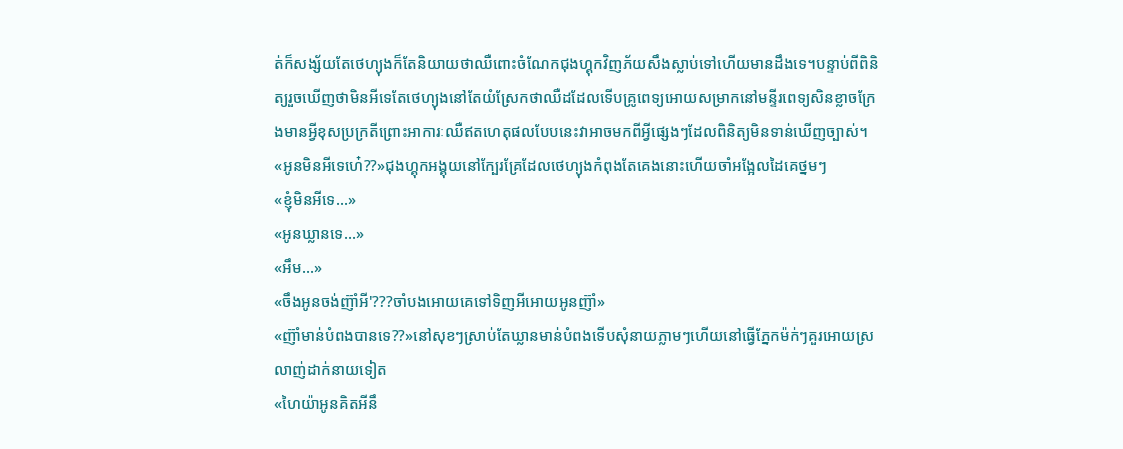ត់ក៏សង្ស័យតែថេហ្យុងក៏តែនិយាយថាឈឺពោះចំណែកជុងហ្គុកវិញភ័យសឹងស្លាប់ទៅហើយមានដឹងទេ។បន្ទាប់ពីពិនិត្យរួចឃើញថាមិនអីទេតែថេហ្យុងនៅតែយំស្រែកថាឈឺដដែលទើបគ្រូពេទ្យអោយសម្រាកនៅមន្ទីរពេទ្យសិនខ្លាចក្រែងមានអ្វីខុសប្រក្រតីព្រោះអាការៈឈឺឥតហេតុផលបែបនេះវាអាចមកពីអ្វីផ្សេងៗដែលពិនិត្យមិនទាន់ឃើញច្បាស់។
«អូនមិនអីទេហេ៎??»ជុងហ្គុកអង្គុយនៅក្បែរគ្រែដែលថេហ្យុងកំពុងតែគេងនោះហើយចាំអង្អែលដៃគេថ្នមៗ
«ខ្ញុំមិនអីទេ...»
«អូនឃ្លានទេ...»
«អឹម...»
«ចឹងអូនចង់ញ៊ាំអី'???ចាំបងអោយគេទៅទិញអីអោយអូនញ៊ាំ»
«ញ៊ាំមាន់បំពងបានទេ??»នៅសុខៗស្រាប់តែឃ្លានមាន់បំពងទើបសុំនាយភ្លាមៗហើយនៅធ្វើភ្នែកម៉ក់ៗគួរអោយស្រលាញ់ដាក់នាយទៀត
«ហៃយ៉ាអូនគិតអីនឹ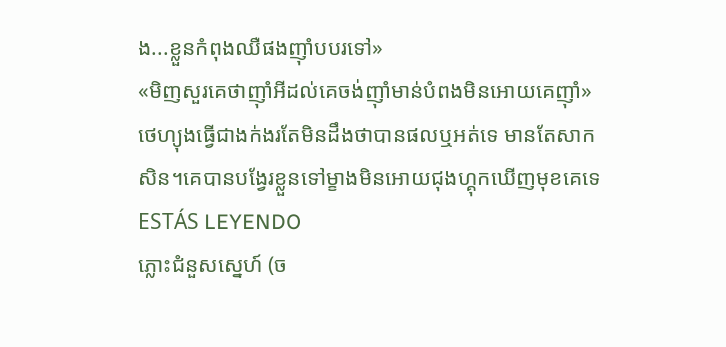ង...ខ្លួនកំពុងឈឺផងញ៊ាំបបរទៅ»
«មិញសួរគេថាញ៊ាំអីដល់គេចង់ញ៊ាំមាន់បំពងមិនអោយគេញ៊ាំ»ថេហ្យុងធ្វើជាងក់ងរតែមិនដឹងថាបានផលឬអត់ទេ មានតែសាកសិន។គេបានបង្វែរខ្លួនទៅម្ខាងមិនអោយជុងហ្គុកឃើញមុខគេទេ
ESTÁS LEYENDO
ភ្លោះជំនួសស្នេហ៍ (ច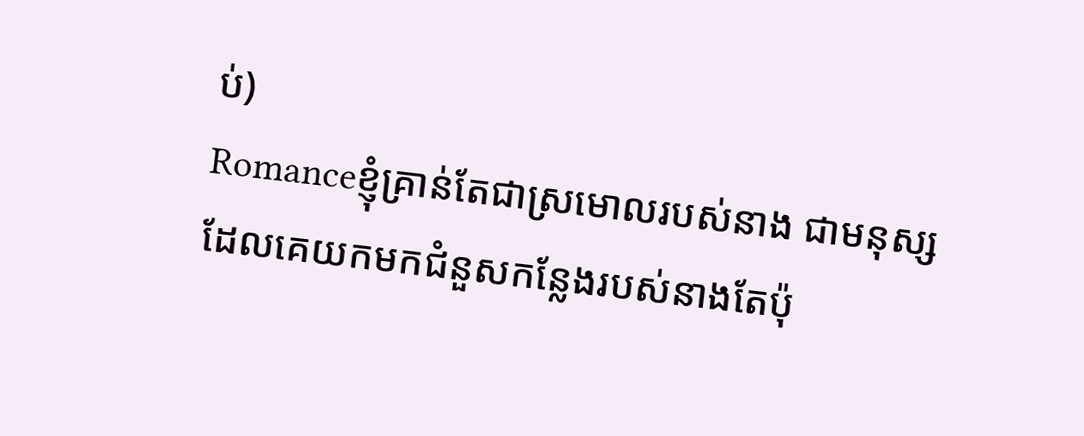ប់)
Romanceខ្ញុំគ្រាន់តែជាស្រមោលរបស់នាង ជាមនុស្សដែលគេយកមកជំនួសកន្លែងរបស់នាងតែប៉ុ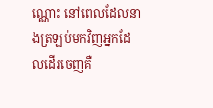ណ្ណោះ នៅពេលដែលនាងត្រឡប់មកវិញអ្នកដែលដើរចេញគឺ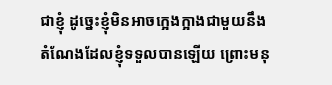ជាខ្ញុំ ដូច្នេះខ្ញុំមិនអាចក្អេងក្អាងជាមួយនឹងតំណែងដែលខ្ញុំទទួលបានឡើយ ព្រោះមនុ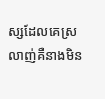ស្សដែលគេស្រលាញ់គឺនាងមិន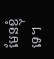មែនខ្ញុំទេ។